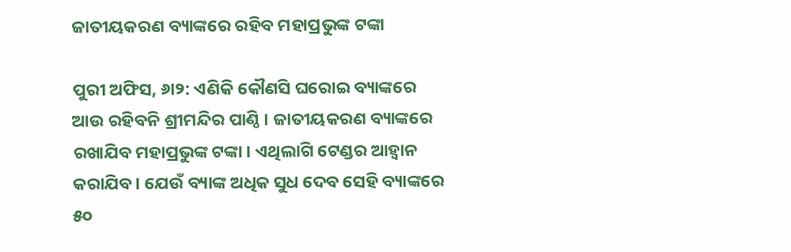ଜାତୀୟକରଣ ବ୍ୟାଙ୍କରେ ରହିବ ମହାପ୍ରଭୁଙ୍କ ଟଙ୍କା

ପୁରୀ ଅଫିସ, ୬ା୨: ଏଣିକି କୌଣସି ଘରୋଇ ବ୍ୟାଙ୍କରେ ଆଉ ରହିବନି ଶ୍ରୀମନ୍ଦିର ପାଣ୍ଠି। ଜାତୀୟକରଣ ବ୍ୟାଙ୍କରେ ରଖାଯିବ ମହାପ୍ରଭୁଙ୍କ ଟଙ୍କା। ଏଥିଲାଗି ଟେଣ୍ଡର ଆହ୍ବାନ କରାଯିବ। ଯେଉଁ ବ୍ୟାଙ୍କ ଅଧିକ ସୁଧ ଦେବ ସେହି ବ୍ୟାଙ୍କରେ ୫୦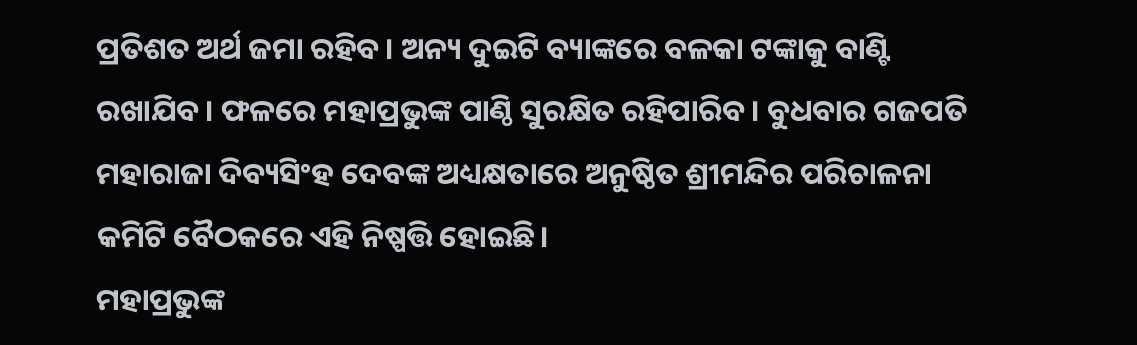ପ୍ରତିଶତ ଅର୍ଥ ଜମା ରହିବ। ଅନ୍ୟ ଦୁଇଟି ବ୍ୟାଙ୍କରେ ବଳକା ଟଙ୍କାକୁ ବାଣ୍ଟି ରଖାଯିବ। ଫଳରେ ମହାପ୍ରଭୁଙ୍କ ପାଣ୍ଠି ସୁରକ୍ଷିତ ରହିପାରିବ। ବୁଧବାର ଗଜପତି ମହାରାଜା ଦିବ୍ୟସିଂହ ଦେବଙ୍କ ଅଧ୍ୟକ୍ଷତାରେ ଅନୁଷ୍ଠିତ ଶ୍ରୀମନ୍ଦିର ପରିଚାଳନା କମିଟି ବୈଠକରେ ଏହି ନିଷ୍ପତ୍ତି ହୋଇଛି।
ମହାପ୍ରଭୁଙ୍କ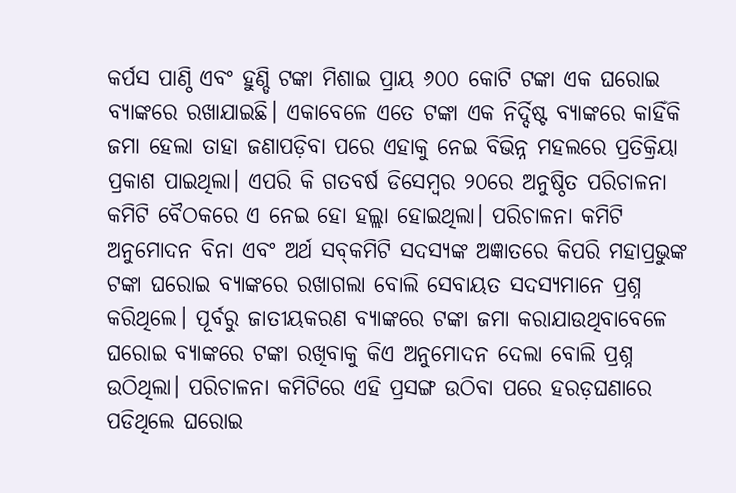କର୍ପସ ପାଣ୍ଠି ଏବଂ ହୁଣ୍ଡି ଟଙ୍କା ମିଶାଇ ପ୍ରାୟ ୬୦୦ କୋଟି ଟଙ୍କା ଏକ ଘରୋଇ ବ୍ୟାଙ୍କରେ ରଖାଯାଇଛି। ଏକାବେଳେ ଏତେ ଟଙ୍କା ଏକ ନିର୍ଦ୍ଦିଷ୍ଟ ବ୍ୟାଙ୍କରେ କାହିଁକି ଜମା ହେଲା ତାହା ଜଣାପଡ଼ିବା ପରେ ଏହାକୁ ନେଇ ବିଭିନ୍ନ ମହଲରେ ପ୍ରତିକ୍ରିୟା ପ୍ରକାଶ ପାଇଥିଲା। ଏପରି କି ଗତବର୍ଷ ଡିସେମ୍ବର ୨୦ରେ ଅନୁଷ୍ଠିତ ପରିଚାଳନା କମିଟି ବୈଠକରେ ଏ ନେଇ ହୋ ହଲ୍ଲା ହୋଇଥିଲା। ପରିଚାଳନା କମିଟି ଅନୁମୋଦନ ବିନା ଏବଂ ଅର୍ଥ ସବ୍‌କମିଟି ସଦସ୍ୟଙ୍କ ଅଜ୍ଞାତରେ କିପରି ମହାପ୍ରଭୁଙ୍କ ଟଙ୍କା ଘରୋଇ ବ୍ୟାଙ୍କରେ ରଖାଗଲା ବୋଲି ସେବାୟତ ସଦସ୍ୟମାନେ ପ୍ରଶ୍ନ କରିଥିଲେ। ପୂର୍ବରୁ ଜାତୀୟକରଣ ବ୍ୟାଙ୍କରେ ଟଙ୍କା ଜମା କରାଯାଉଥିବାବେଳେ ଘରୋଇ ବ୍ୟାଙ୍କରେ ଟଙ୍କା ରଖିବାକୁ କିଏ ଅନୁମୋଦନ ଦେଲା ବୋଲି ପ୍ରଶ୍ନ ଉଠିଥିଲା। ପରିଚାଳନା କମିଟିରେ ଏହି ପ୍ରସଙ୍ଗ ଉଠିବା ପରେ ହରଡ଼ଘଣାରେ ପଡିଥିଲେ ଘରୋଇ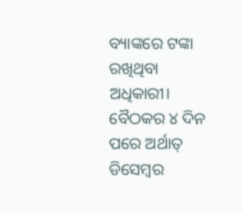ବ୍ୟାଙ୍କରେ ଟଙ୍କା ରଖିଥିବା ଅଧିକାରୀ। ବୈଠକର ୪ ଦିନ ପରେ ଅର୍ଥାତ୍‌ ଡିସେମ୍ବର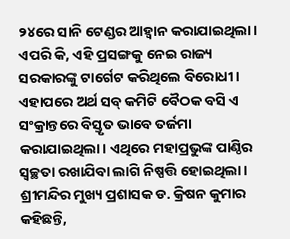୨୪ରେ ସାନି ଟେଣ୍ଡର ଆହ୍ବାନ କରାଯାଇଥିଲା। ଏପରି କି, ଏହି ପ୍ରସଙ୍ଗକୁ ନେଇ ରାଜ୍ୟ ସରକାରଙ୍କୁ ଟାର୍ଗେଟ କରିଥିଲେ ବିରୋଧୀ। ଏହାପରେ ଅର୍ଥ ସବ୍‌ କମିଟି ବୈଠକ ବସି ଏ ସଂକ୍ରାନ୍ତରେ ବିସ୍ତୃତ ଭାବେ ତର୍ଜମା କରାଯାଇଥିଲା। ଏଥିରେ ମହାପ୍ରଭୁଙ୍କ ପାଣ୍ଠିର ସ୍ବଚ୍ଛତା ରଖାଯିବା ଲାଗି ନିଷ୍ପତ୍ତି ହୋଇଥିଲା।
ଶ୍ରୀମନ୍ଦିର ମୁଖ୍ୟ ପ୍ରଶାସକ ଡ. କ୍ରିଷନ କୁମାର କହିଛନ୍ତି,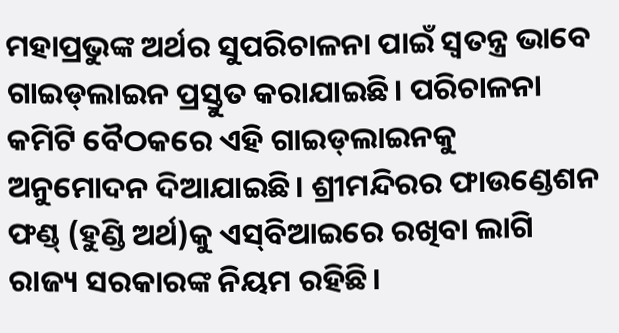ମହାପ୍ରଭୁଙ୍କ ଅର୍ଥର ସୁପରିଚାଳନା ପାଇଁ ସ୍ବତନ୍ତ୍ର ଭାବେ ଗାଇଡ୍‌ଲାଇନ ପ୍ରସ୍ତୁତ କରାଯାଇଛି। ପରିଚାଳନା କମିଟି ବୈଠକରେ ଏହି ଗାଇଡ୍‌ଲାଇନକୁ ଅନୁମୋଦନ ଦିଆଯାଇଛି। ଶ୍ରୀମନ୍ଦିରର ଫାଉଣ୍ଡେଶନ ଫଣ୍ଡ୍‌ (ହୁଣ୍ଡି ଅର୍ଥ)କୁ ଏସ୍‌ବିଆଇରେ ରଖିବା ଲାଗି ରାଜ୍ୟ ସରକାରଙ୍କ ନିୟମ ରହିଛି।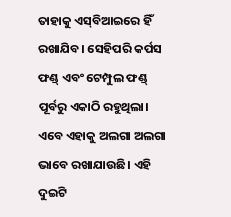ତାହାକୁ ଏସ୍‌ବିଆଇରେ ହିଁ ରଖାଯିବ। ସେହିପରି କର୍ପସ ଫଣ୍ଡ୍‌ ଏବଂ ଟେମ୍ପୁଲ ଫଣ୍ଡ୍‌ ପୂର୍ବରୁ ଏକାଠି ରହୁଥିଲା। ଏବେ ଏହାକୁ ଅଲଗା ଅଲଗା ଭାବେ ରଖାଯାଉଛି। ଏହି ଦୁଇଟି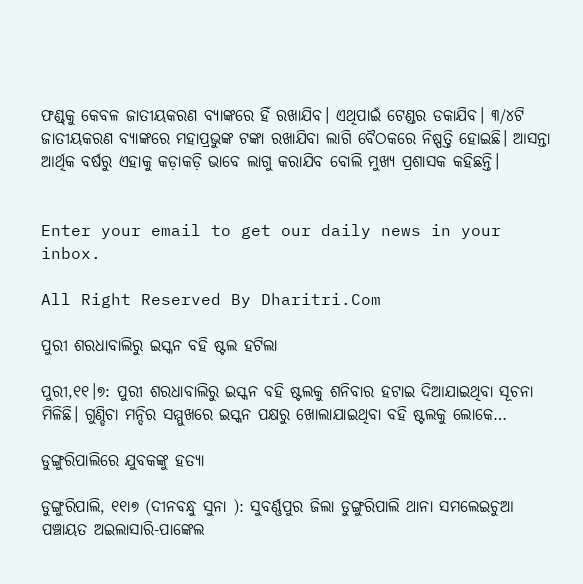ଫଣ୍ଡ୍‌କୁ କେବଳ ଜାତୀୟକରଣ ବ୍ୟାଙ୍କରେ ହିଁ ରଖାଯିବ। ଏଥିପାଇଁ ଟେଣ୍ଡର ଡକାଯିବ। ୩/୪ଟି ଜାତୀୟକରଣ ବ୍ୟାଙ୍କରେ ମହାପ୍ରଭୁଙ୍କ ଟଙ୍କା ରଖାଯିବା ଲାଗି ବୈଠକରେ ନିଷ୍ପତ୍ତି ହୋଇଛି। ଆସନ୍ତା ଆର୍ଥିକ ବର୍ଷରୁ ଏହାକୁ କଡ଼ାକଡ଼ି ଭାବେ ଲାଗୁ କରାଯିବ ବୋଲି ମୁଖ୍ୟ ପ୍ରଶାସକ କହିଛନ୍ତି।


Enter your email to get our daily news in your inbox.

All Right Reserved By Dharitri.Com

ପୁରୀ ଶରଧାବାଲିରୁ ଇସ୍କନ ବହି ଷ୍ଟଲ ହଟିଲା

ପୁରୀ,୧୧।୭: ପୁରୀ ଶରଧାବାଲିରୁ ଇସ୍କନ ବହି ଷ୍ଟଲକୁ ଶନିବାର ହଟାଇ ଦିଆଯାଇଥିବା ସୂଚନା ମିଳିଛି। ଗୁଣ୍ଡିଚା ମନ୍ଦିର ସମ୍ମୁଖରେ ଇସ୍କନ ପକ୍ଷରୁ ଖୋଲାଯାଇଥିବା ବହି ଷ୍ଟଲକୁ ଲୋକେ…

ଡୁଙ୍ଗୁରିପାଲିରେ ଯୁବକଙ୍କୁ ହତ୍ୟା

ଡୁଙ୍ଗୁରିପାଲି, ୧୧ା୭ (ଦୀନବନ୍ଧୁ ସୁନା ): ସୁବର୍ଣ୍ଣପୁର ଜିଲା ଡୁଙ୍ଗୁରିପାଲି ଥାନା ସମଲେଇଚୁଆ ପଞ୍ଚାୟତ ଅଇଲାସାରି-ପାଙ୍କେଲ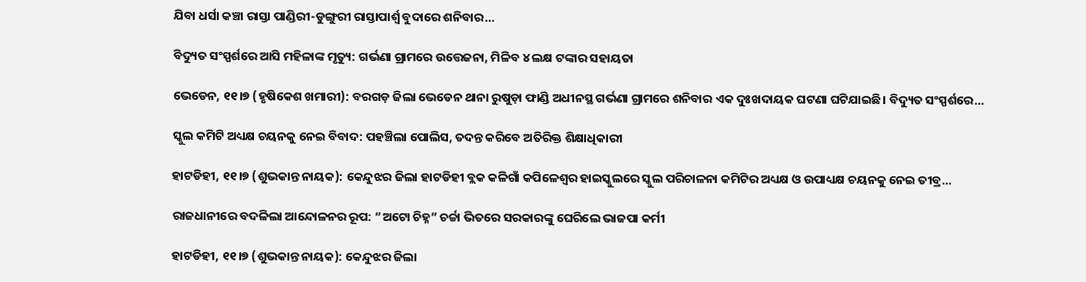ଯିବା ଧର୍ସା କଞ୍ଚା ରାସ୍ତା ପାଣ୍ଡିରୀ-ଡୁଙ୍ଗୁରୀ ରାସ୍ତାପାର୍ଶ୍ୱ ବୁଦାରେ ଶନିବାର…

ବିଦ୍ୟୁତ ସଂସ୍ପର୍ଶରେ ଆସି ମହିଳାଙ୍କ ମୃତ୍ୟୁ: ଗର୍ଭଣା ଗ୍ରାମରେ ଉତ୍ତେଜନା, ମିଳିବ ୪ ଲକ୍ଷ ଟଙ୍କାର ସହାୟତା

ଭେଡେନ, ୧୧।୭ (ହୃଷିକେଶ ଖମାରୀ): ବରଗଡ଼ ଜିଲା ଭେଡେନ ଥାନା ରୁଷୁଡ଼ା ଫାଣ୍ଡି ଅଧୀନସ୍ଥ ଗର୍ଭଣା ଗ୍ରାମରେ ଶନିବାର ଏକ ଦୁଃଖଦାୟକ ଘଟଣା ଘଟିଯାଇଛି। ବିଦ୍ୟୁତ ସଂସ୍ପର୍ଶରେ…

ସ୍କୁଲ କମିଟି ଅଧ୍ୟକ୍ଷ ଚୟନକୁ ନେଇ ବିବାଦ: ପହଞ୍ଚିଲା ପୋଲିସ, ତଦନ୍ତ କରିବେ ଅତିରିକ୍ତ ଶିକ୍ଷାଧିକାରୀ

ହାଟଡିହୀ, ୧୧।୭ (ଶୁଭକାନ୍ତ ନାୟକ): କେନ୍ଦୁଝର ଜିଲା ହାଟଡିହୀ ବ୍ଲକ କଳିଗାଁ କପିଳେଶ୍ୱର ହାଇସ୍କୁଲରେ ସ୍କୁଲ ପରିଚାଳନା କମିଟିର ଅଧ୍ୟକ୍ଷ ଓ ଉପାଧ୍ୟକ୍ଷ ଚୟନକୁ ନେଇ ତୀବ୍ର…

ରାଜଧାନୀରେ ବଦଳିଲା ଆନ୍ଦୋଳନର ରୂପ: “ଅଟୋ ଚିହ୍ନ” ଚର୍ଚ୍ଚା ଭିତରେ ସରକାରଙ୍କୁ ଘେରିଲେ ଭାଜପା କର୍ମୀ

ହାଟଡିହୀ, ୧୧।୭ (ଶୁଭକାନ୍ତ ନାୟକ): କେନ୍ଦୁଝର ଜିଲା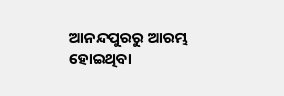ଆନନ୍ଦପୁରରୁ ଆରମ୍ଭ ହୋଇଥିବା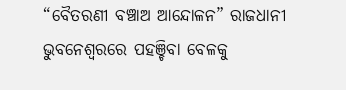“ବୈତରଣୀ ବଞ୍ଚାଅ ଆନ୍ଦୋଳନ” ରାଜଧାନୀ ଭୁବନେଶ୍ୱରରେ ପହଞ୍ଚିବା ବେଳକୁ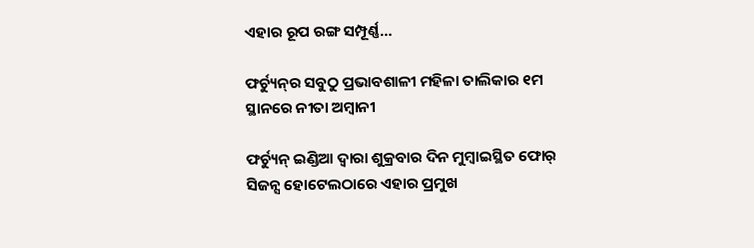ଏହାର ରୂପ ରଙ୍ଗ ସମ୍ପୂର୍ଣ୍ଣ…

ଫର୍ଚ୍ୟୁନ୍‌ର ସବୁଠୁ ପ୍ରଭାବଶାଳୀ ମହିଳା ତାଲିକାର ୧ମ ସ୍ଥାନରେ ନୀତା ଅମ୍ବାନୀ

ଫର୍ଚ୍ୟୁନ୍‌ ଇଣ୍ଡିଆ ଦ୍ୱାରା ଶୁକ୍ରବାର ଦିନ ମୁମ୍ବାଇସ୍ଥିତ ଫୋର୍‌ ସିଜନ୍ସ ହୋଟେଲଠାରେ ଏହାର ପ୍ରମୁଖ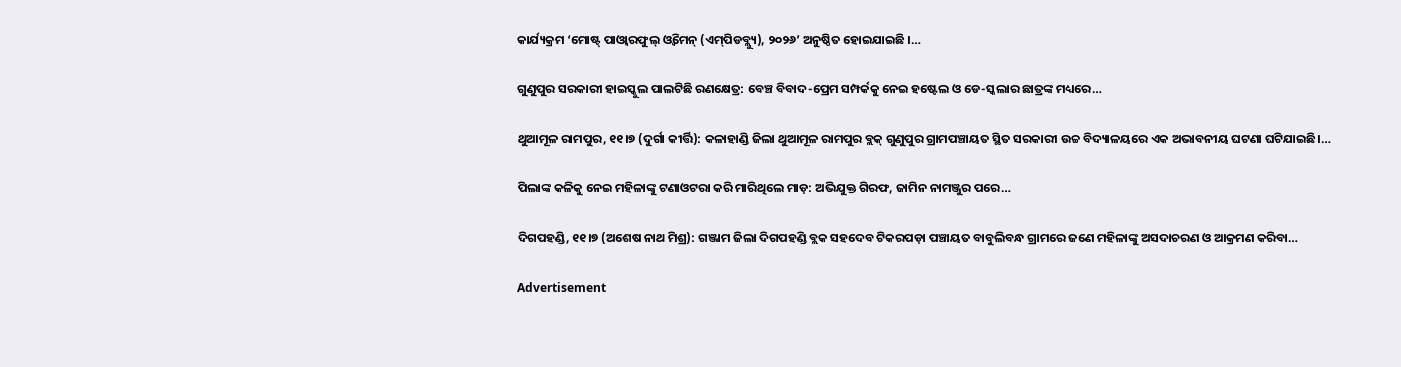କାର୍ଯ୍ୟକ୍ରମ ‘ମୋଷ୍ଟ୍‌ ପାଓ୍ବାରଫୁଲ୍‌ ଓ୍ବିମେନ୍‌ (ଏମ୍‌ପିଡବ୍ଲ୍ୟୁ), ୨୦୨୬’ ଅନୁଷ୍ଠିତ ହୋଇଯାଇଛି ।…

ଗୁଣୁପୁର ସରକାରୀ ହାଇସ୍କୁଲ ପାଲଟିଛି ରଣକ୍ଷେତ୍ର: ବେଞ୍ଚ ବିବାଦ-ପ୍ରେମ ସମ୍ପର୍କକୁ ନେଇ ହଷ୍ଟେଲ ଓ ଡେ-ସ୍କଲାର ଛାତ୍ରଙ୍କ ମଧ୍ୟରେ…

ଥୁଆମୂଳ ରାମପୁର, ୧୧।୭ (ଦୁର୍ଗା କୀର୍ତ୍ତି): କଳାହାଣ୍ଡି ଜିଲା ଥୁଆମୂଳ ରାମପୁର ବ୍ଲକ୍ ଗୁଣୁପୁର ଗ୍ରାମପଞ୍ଚାୟତ ସ୍ଥିତ ସରକାରୀ ଉଚ୍ଚ ବିଦ୍ୟାଳୟରେ ଏକ ଅଭାବନୀୟ ଘଟଣା ଘଟିଯାଇଛି।…

ପିଲାଙ୍କ କଳିକୁ ନେଇ ମହିଳାଙ୍କୁ ଟଣାଓଟରା କରି ମାରିଥିଲେ ମାଡ଼: ଅଭିଯୁକ୍ତ ଗିରଫ, ଜାମିନ ନାମଞ୍ଜୁର ପରେ…

ଦିଗପହଣ୍ଡି, ୧୧।୭ (ଅଶେଷ ନାଥ ମିଶ୍ର): ଗଞ୍ଜାମ ଜିଲା ଦିଗପହଣ୍ଡି ବ୍ଲକ ସହଦେବ ଟିକରପଡ଼ା ପଞ୍ଚାୟତ ବାବୁଲିବନ୍ଧ ଗ୍ରାମରେ ଜଣେ ମହିଳାଙ୍କୁ ଅସଦାଚରଣ ଓ ଆକ୍ରମଣ କରିବା…

Advertisement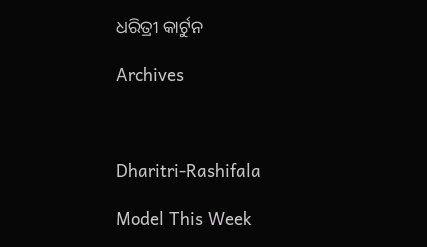ଧରିତ୍ରୀ କାର୍ଟୁନ

Archives



Dharitri-Rashifala

Model This Week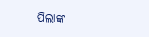ପିଲାଙ୍କ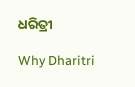ଧରିତ୍ରୀ

Why Dharitri